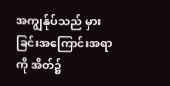အကျွန်ုပ်သည် မှားခြင်းအကြောင်းအရာကို အိတ်၌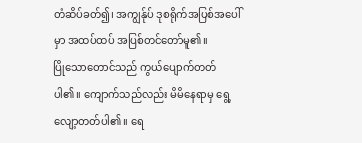တံဆိပ်ခတ်၍၊ အကျွန်ုပ် ဒုစရိုက်အပြစ်အပေါ်မှာ အထပ်ထပ် အပြစ်တင်တော်မူ၏။
ပြိုသောတောင်သည် ကွယ်ပျောက်တတ်ပါ၏။ ကျောက်သည်လည်း မိမိနေရာမှ ရွေ့လျော့တတ်ပါ၏။ ရေ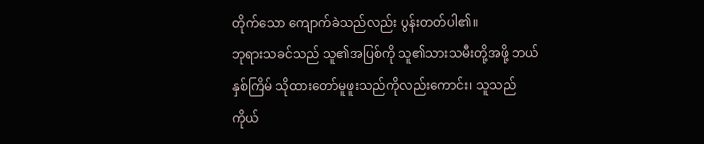တိုက်သော ကျောက်ခဲသည်လည်း ပွန်းတတ်ပါ၏။
ဘုရားသခင်သည် သူ၏အပြစ်ကို သူ၏သားသမီးတို့အဖို့ ဘယ်နှစ်ကြိမ် သိုထားတော်မူဖူးသည်ကိုလည်းကောင်း၊ သူသည်ကိုယ်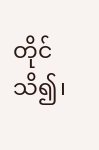တိုင်သိ၍၊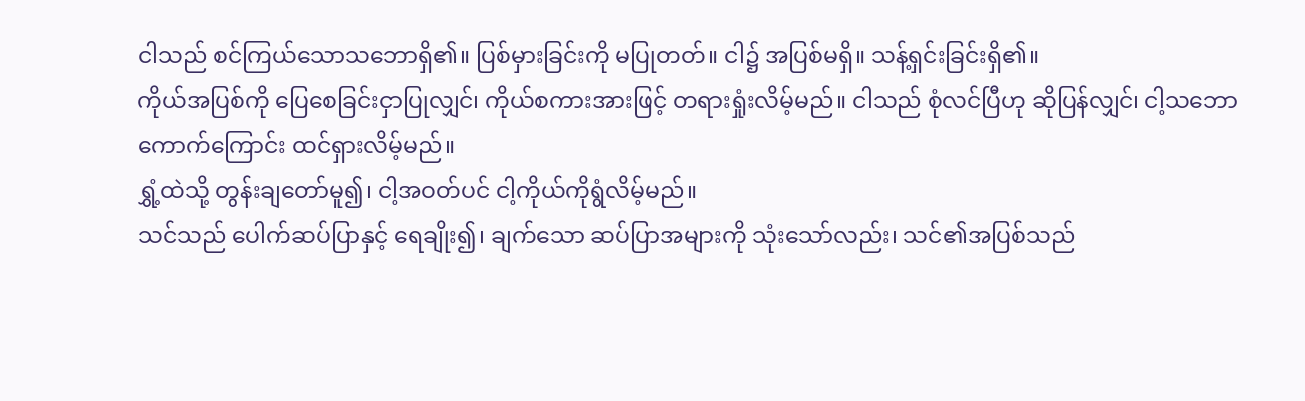ငါသည် စင်ကြယ်သောသဘောရှိ၏။ ပြစ်မှားခြင်းကို မပြုတတ်။ ငါ၌ အပြစ်မရှိ။ သန့်ရှင်းခြင်းရှိ၏။
ကိုယ်အပြစ်ကို ပြေစေခြင်းငှာပြုလျှင်၊ ကိုယ်စကားအားဖြင့် တရားရှုံးလိမ့်မည်။ ငါသည် စုံလင်ပြီဟု ဆိုပြန်လျှင်၊ ငါ့သဘောကောက်ကြောင်း ထင်ရှားလိမ့်မည်။
ရွှံ့ထဲသို့ တွန်းချတော်မူ၍၊ ငါ့အဝတ်ပင် ငါ့ကိုယ်ကိုရွံလိမ့်မည်။
သင်သည် ပေါက်ဆပ်ပြာနှင့် ရေချိုး၍၊ ချက်သော ဆပ်ပြာအများကို သုံးသော်လည်း၊ သင်၏အပြစ်သည်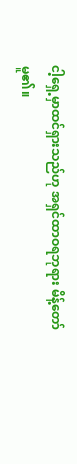ငါ့ရှေ့မှာထင်ရှားသည်ဟု အရှင်ထာဝရဘုရား မိန့်တော်မူ၏။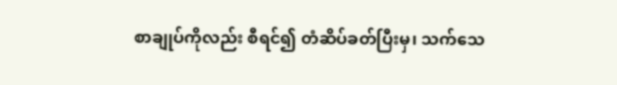စာချုပ်ကိုလည်း စီရင်၍ တံဆိပ်ခတ်ပြီးမှ၊ သက်သေ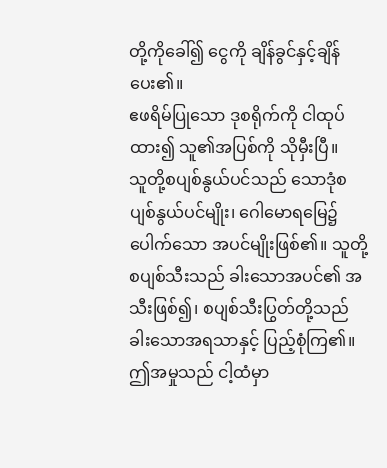တို့ကိုခေါ်၍ ငွေကို ချိန်ခွင်နှင့်ချိန်ပေး၏။
ဧဖရိမ်ပြုသော ဒုစရိုက်ကို ငါထုပ်ထား၍ သူ၏အပြစ်ကို သိုမှီးပြီ။
သူတို့စပျစ်နွယ်ပင်သည် သောဒုံစပျစ်နွယ်ပင်မျိုး၊ ဂေါမောရမြေ၌ပေါက်သော အပင်မျိုးဖြစ်၏။ သူတို့စပျစ်သီးသည် ခါးသောအပင်၏ အသီးဖြစ်၍၊ စပျစ်သီးပြွတ်တို့သည် ခါးသောအရသာနှင့် ပြည့်စုံကြ၏။
ဤအမှုသည် ငါ့ထံမှာ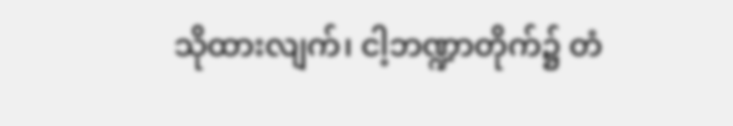သိုထားလျက်၊ ငါ့ဘဏ္ဍာတိုက်၌ တံ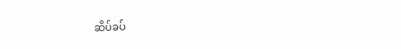ဆိပ်ခပ်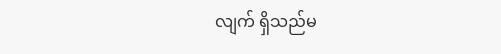လျက် ရှိသည်မ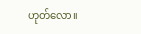ဟုတ်လော။